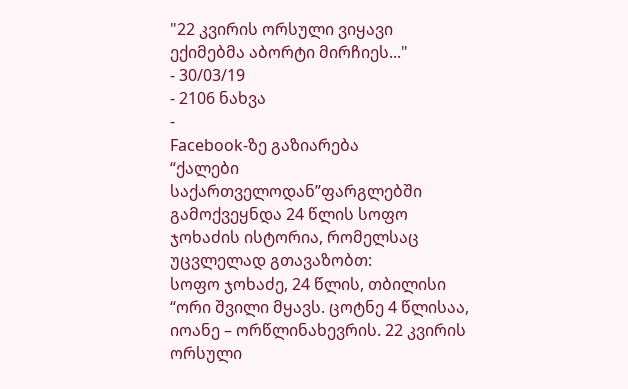"22 კვირის ორსული ვიყავი ექიმებმა აბორტი მირჩიეს..."
- 30/03/19
- 2106 ნახვა
-
Facebook-ზე გაზიარება
“ქალები საქართველოდან”ფარგლებში გამოქვეყნდა 24 წლის სოფო ჯოხაძის ისტორია, რომელსაც უცვლელად გთავაზობთ:
სოფო ჯოხაძე, 24 წლის, თბილისი
“ორი შვილი მყავს. ცოტნე 4 წლისაა, იოანე – ორწლინახევრის. 22 კვირის ორსული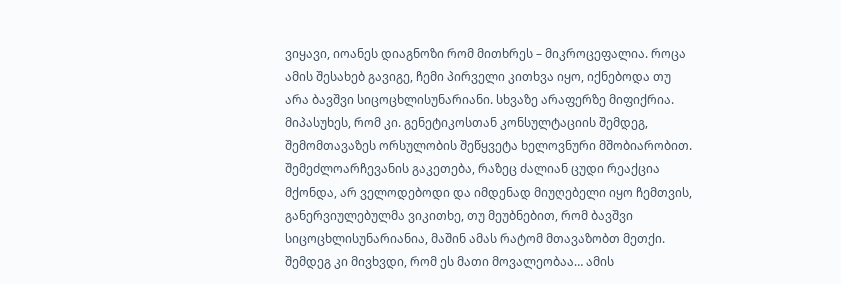ვიყავი, იოანეს დიაგნოზი რომ მითხრეს – მიკროცეფალია. როცა ამის შესახებ გავიგე, ჩემი პირველი კითხვა იყო, იქნებოდა თუ არა ბავშვი სიცოცხლისუნარიანი. სხვაზე არაფერზე მიფიქრია. მიპასუხეს, რომ კი. გენეტიკოსთან კონსულტაციის შემდეგ, შემომთავაზეს ორსულობის შეწყვეტა ხელოვნური მშობიარობით. შემეძლოარჩევანის გაკეთება, რაზეც ძალიან ცუდი რეაქცია მქონდა, არ ველოდებოდი და იმდენად მიუღებელი იყო ჩემთვის, განერვიულებულმა ვიკითხე, თუ მეუბნებით, რომ ბავშვი სიცოცხლისუნარიანია, მაშინ ამას რატომ მთავაზობთ მეთქი. შემდეგ კი მივხვდი, რომ ეს მათი მოვალეობაა… ამის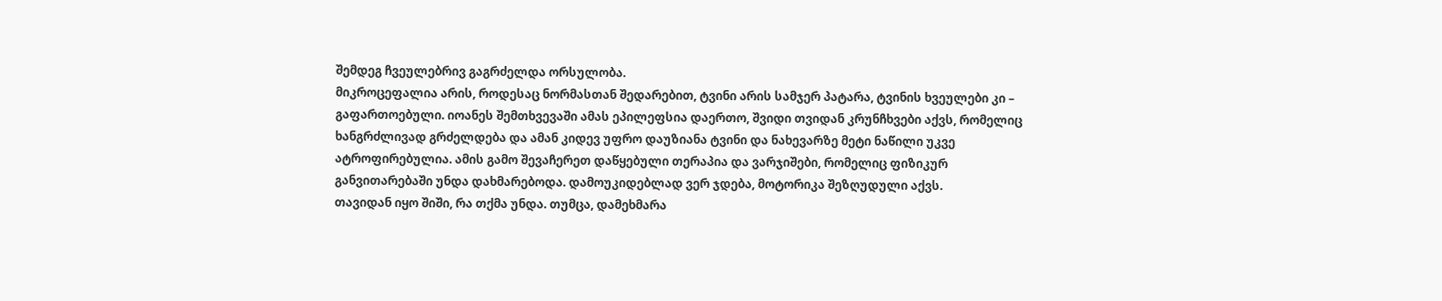შემდეგ ჩვეულებრივ გაგრძელდა ორსულობა.
მიკროცეფალია არის, როდესაც ნორმასთან შედარებით, ტვინი არის სამჯერ პატარა, ტვინის ხვეულები კი – გაფართოებული. იოანეს შემთხვევაში ამას ეპილეფსია დაერთო, შვიდი თვიდან კრუნჩხვები აქვს, რომელიც ხანგრძლივად გრძელდება და ამან კიდევ უფრო დაუზიანა ტვინი და ნახევარზე მეტი ნაწილი უკვე ატროფირებულია. ამის გამო შევაჩერეთ დაწყებული თერაპია და ვარჯიშები, რომელიც ფიზიკურ განვითარებაში უნდა დახმარებოდა. დამოუკიდებლად ვერ ჯდება, მოტორიკა შეზღუდული აქვს.
თავიდან იყო შიში, რა თქმა უნდა. თუმცა, დამეხმარა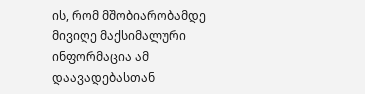ის, რომ მშობიარობამდე მივიღე მაქსიმალური ინფორმაცია ამ დაავადებასთან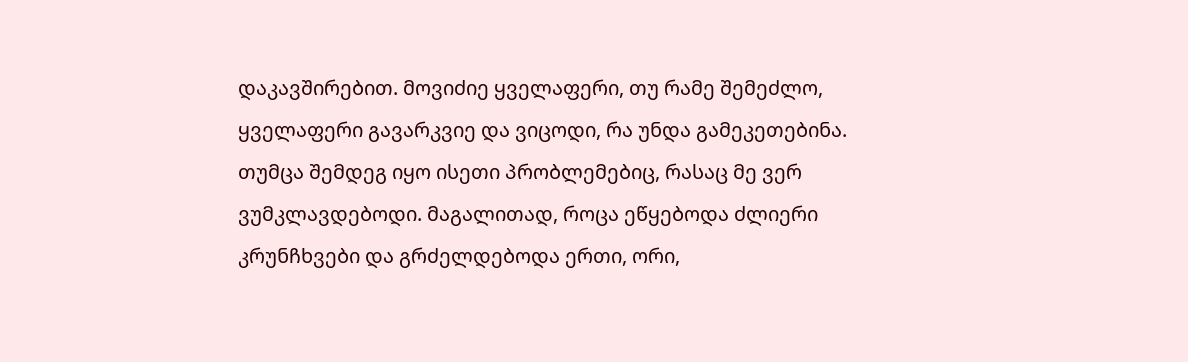დაკავშირებით. მოვიძიე ყველაფერი, თუ რამე შემეძლო, ყველაფერი გავარკვიე და ვიცოდი, რა უნდა გამეკეთებინა. თუმცა შემდეგ იყო ისეთი პრობლემებიც, რასაც მე ვერ ვუმკლავდებოდი. მაგალითად, როცა ეწყებოდა ძლიერი კრუნჩხვები და გრძელდებოდა ერთი, ორი,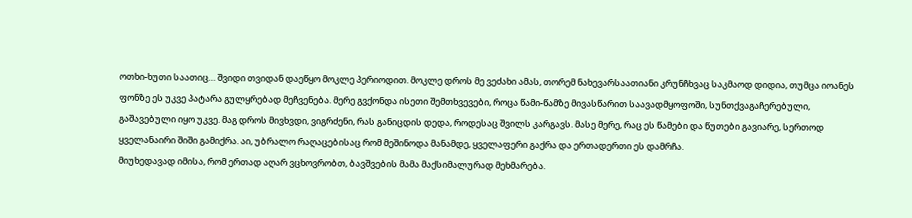ოთხი-ხუთი საათიც… შვიდი თვიდან დაეწყო მოკლე პერიოდით. მოკლე დროს მე ვეძახი ამას, თორემ ნახევარსაათიანი კრუნჩხვაც საკმაოდ დიდია, თუმცა იოანეს ფონზე ეს უკვე პატარა გულყრებად მეჩვენება. მერე გვქონდა ისეთი შემთხვევები, როცა წამი-წამზე მივასწარით საავადმყოფოში, სუნთქვაგაჩერებული, გაშავებული იყო უკვე. მაგ დროს მივხვდი, ვიგრძენი, რას განიცდის დედა, როდესაც შვილს კარგავს. მასე მერე, რაც ეს წამები და წუთები გავიარე, სერთოდ ყველანაირი შიში გამიქრა. აი, უბრალო რაღაცებისაც რომ მეშინოდა მანამდე, ყველაფერი გაქრა და ერთადერთი ეს დამრჩა.
მიუხედავად იმისა, რომ ერთად აღარ ვცხოვრობთ, ბავშვების მამა მაქსიმალურად მეხმარება.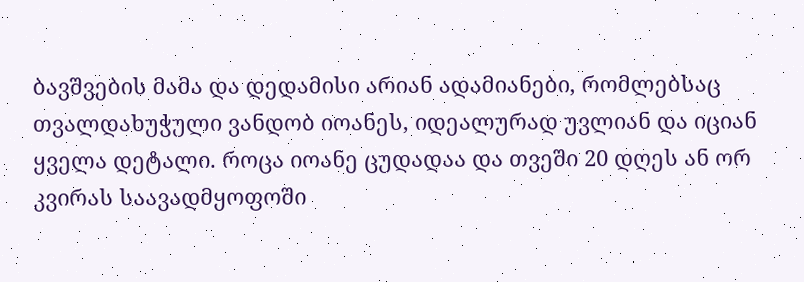ბავშვების მამა და დედამისი არიან ადამიანები, რომლებსაც თვალდახუჭული ვანდობ იოანეს, იდეალურად უვლიან და იციან ყველა დეტალი. როცა იოანე ცუდადაა და თვეში 20 დღეს ან ორ კვირას საავადმყოფოში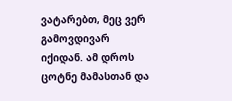ვატარებთ, მეც ვერ გამოვდივარ იქიდან. ამ დროს ცოტნე მამასთან და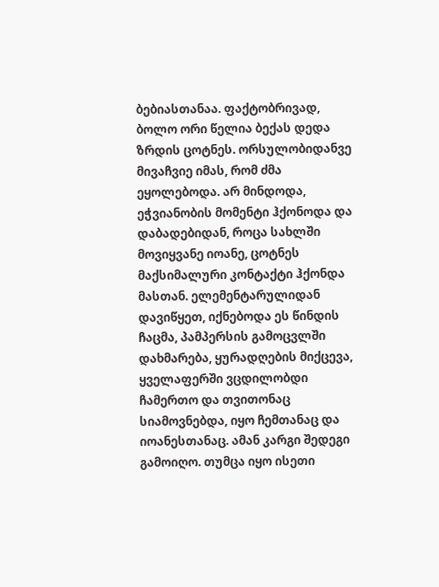ბებიასთანაა. ფაქტობრივად, ბოლო ორი წელია ბექას დედა ზრდის ცოტნეს. ორსულობიდანვე მივაჩვიე იმას, რომ ძმა ეყოლებოდა. არ მინდოდა, ეჭვიანობის მომენტი ჰქონოდა და დაბადებიდან, როცა სახლში მოვიყვანე იოანე, ცოტნეს მაქსიმალური კონტაქტი ჰქონდა მასთან. ელემენტარულიდან დავიწყეთ, იქნებოდა ეს წინდის ჩაცმა, პამპერსის გამოცვლში დახმარება, ყურადღების მიქცევა, ყველაფერში ვცდილობდი ჩამერთო და თვითონაც სიამოვნებდა, იყო ჩემთანაც და იოანესთანაც. ამან კარგი შედეგი გამოიღო. თუმცა იყო ისეთი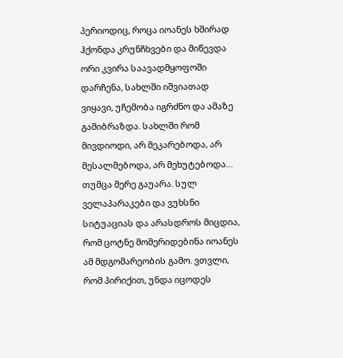პერიოდიც, როცა იოანეს ხშირად ჰქონდა კრუნჩხვები და მიწევდა ორი კვირა საავადმყოფოში დარჩენა, სახლში იშვიათად ვიყავი, უჩემობა იგრძნო და ამაზე გამიბრაზდა. სახლში რომ მივდიოდი, არ მეკარებოდა, არ მესალმებოდა, არ მეხუტებოდა… თუმცა მერე გაუარა. სულ ველაპარაკები და ვუხსნი სიტუაციას და არასდროს მიცდია, რომ ცოტნე მომერიდებინა იოანეს ამ მდგომარეობის გამო. ვთვლი, რომ პირიქით, უნდა იცოდეს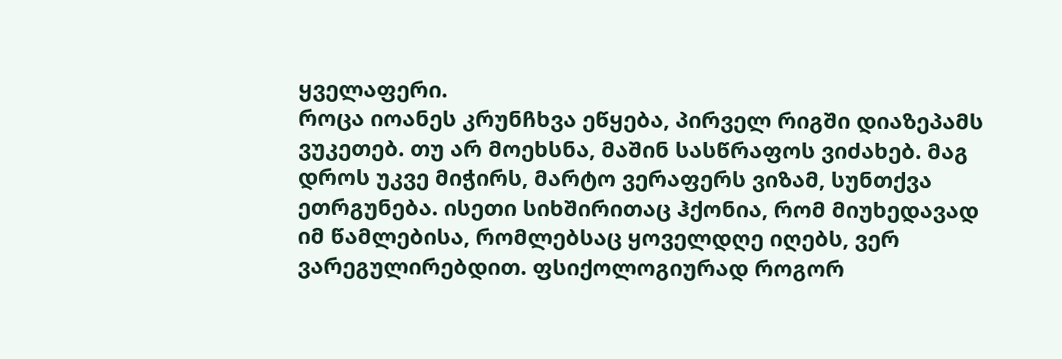ყველაფერი.
როცა იოანეს კრუნჩხვა ეწყება, პირველ რიგში დიაზეპამს ვუკეთებ. თუ არ მოეხსნა, მაშინ სასწრაფოს ვიძახებ. მაგ დროს უკვე მიჭირს, მარტო ვერაფერს ვიზამ, სუნთქვა ეთრგუნება. ისეთი სიხშირითაც ჰქონია, რომ მიუხედავად იმ წამლებისა, რომლებსაც ყოველდღე იღებს, ვერ ვარეგულირებდით. ფსიქოლოგიურად როგორ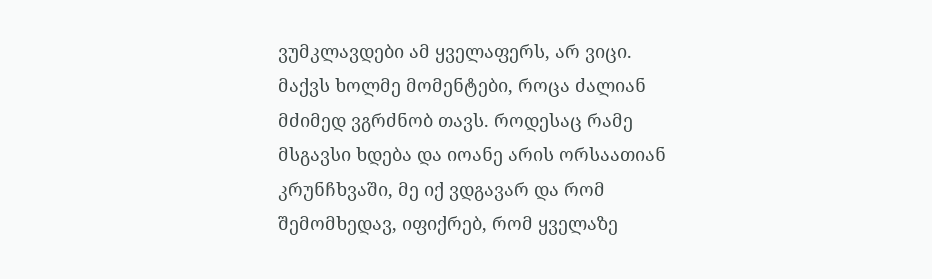ვუმკლავდები ამ ყველაფერს, არ ვიცი. მაქვს ხოლმე მომენტები, როცა ძალიან მძიმედ ვგრძნობ თავს. როდესაც რამე მსგავსი ხდება და იოანე არის ორსაათიან კრუნჩხვაში, მე იქ ვდგავარ და რომ შემომხედავ, იფიქრებ, რომ ყველაზე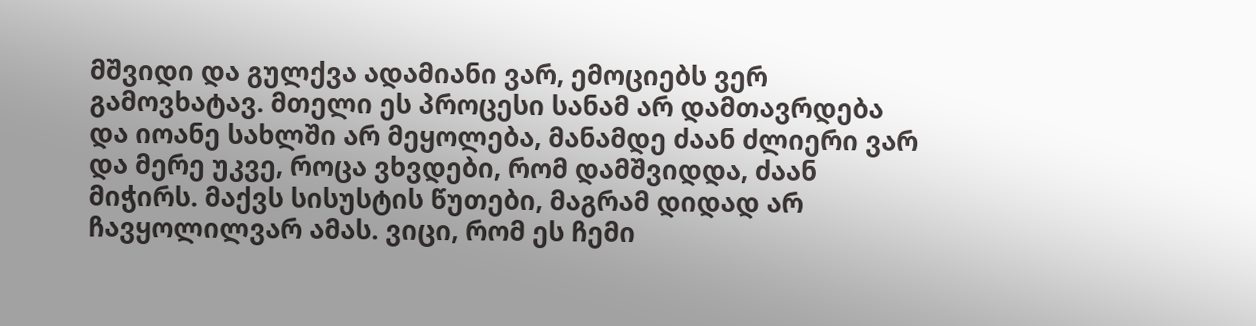მშვიდი და გულქვა ადამიანი ვარ, ემოციებს ვერ გამოვხატავ. მთელი ეს პროცესი სანამ არ დამთავრდება და იოანე სახლში არ მეყოლება, მანამდე ძაან ძლიერი ვარ და მერე უკვე, როცა ვხვდები, რომ დამშვიდდა, ძაან მიჭირს. მაქვს სისუსტის წუთები, მაგრამ დიდად არ ჩავყოლილვარ ამას. ვიცი, რომ ეს ჩემი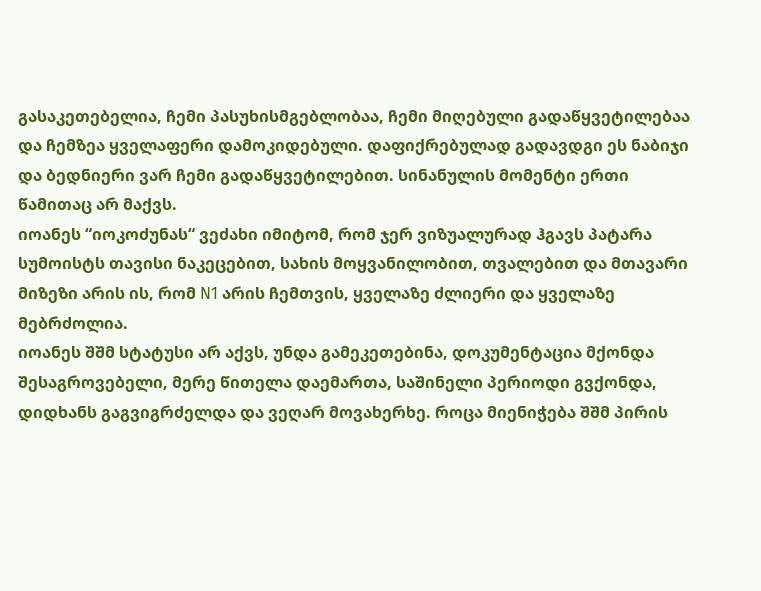გასაკეთებელია, ჩემი პასუხისმგებლობაა, ჩემი მიღებული გადაწყვეტილებაა და ჩემზეა ყველაფერი დამოკიდებული. დაფიქრებულად გადავდგი ეს ნაბიჯი და ბედნიერი ვარ ჩემი გადაწყვეტილებით. სინანულის მომენტი ერთი წამითაც არ მაქვს.
იოანეს “იოკოძუნას“ ვეძახი იმიტომ, რომ ჯერ ვიზუალურად ჰგავს პატარა სუმოისტს თავისი ნაკეცებით, სახის მოყვანილობით, თვალებით და მთავარი მიზეზი არის ის, რომ N1 არის ჩემთვის, ყველაზე ძლიერი და ყველაზე მებრძოლია.
იოანეს შშმ სტატუსი არ აქვს, უნდა გამეკეთებინა, დოკუმენტაცია მქონდა შესაგროვებელი, მერე წითელა დაემართა, საშინელი პერიოდი გვქონდა, დიდხანს გაგვიგრძელდა და ვეღარ მოვახერხე. როცა მიენიჭება შშმ პირის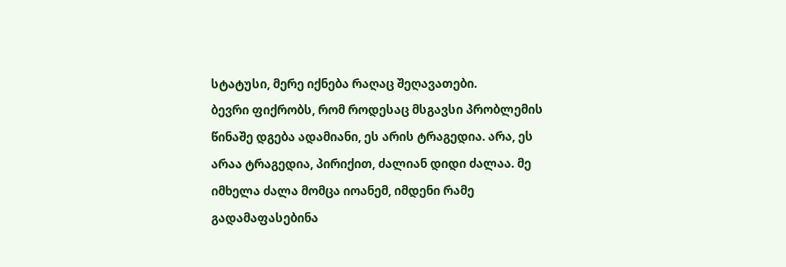სტატუსი, მერე იქნება რაღაც შეღავათები.
ბევრი ფიქრობს, რომ როდესაც მსგავსი პრობლემის წინაშე დგება ადამიანი, ეს არის ტრაგედია. არა, ეს არაა ტრაგედია, პირიქით, ძალიან დიდი ძალაა. მე იმხელა ძალა მომცა იოანემ, იმდენი რამე გადამაფასებინა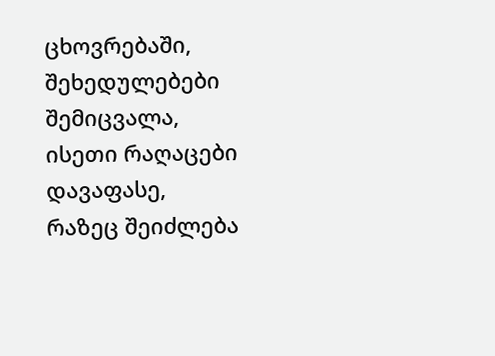ცხოვრებაში, შეხედულებები შემიცვალა, ისეთი რაღაცები დავაფასე, რაზეც შეიძლება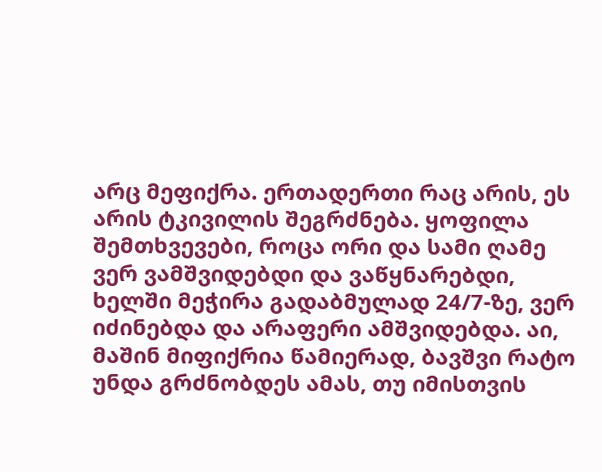არც მეფიქრა. ერთადერთი რაც არის, ეს არის ტკივილის შეგრძნება. ყოფილა შემთხვევები, როცა ორი და სამი ღამე ვერ ვამშვიდებდი და ვაწყნარებდი, ხელში მეჭირა გადაბმულად 24/7-ზე, ვერ იძინებდა და არაფერი ამშვიდებდა. აი, მაშინ მიფიქრია წამიერად, ბავშვი რატო უნდა გრძნობდეს ამას, თუ იმისთვის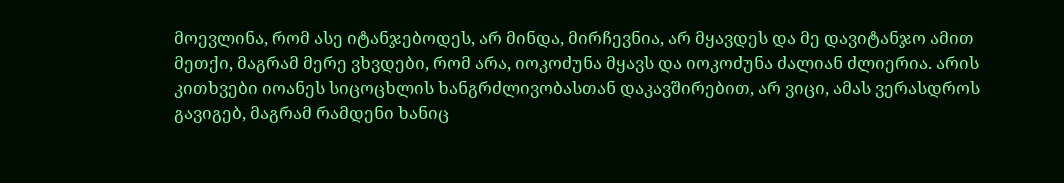მოევლინა, რომ ასე იტანჯებოდეს, არ მინდა, მირჩევნია, არ მყავდეს და მე დავიტანჯო ამით მეთქი, მაგრამ მერე ვხვდები, რომ არა, იოკოძუნა მყავს და იოკოძუნა ძალიან ძლიერია. არის კითხვები იოანეს სიცოცხლის ხანგრძლივობასთან დაკავშირებით, არ ვიცი, ამას ვერასდროს გავიგებ, მაგრამ რამდენი ხანიც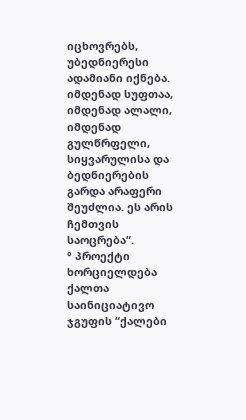იცხოვრებს, უბედნიერესი ადამიანი იქნება. იმდენად სუფთაა, იმდენად ალალი, იმდენად გულწრფელი, სიყვარულისა და ბედნიერების გარდა არაფერი შეუძლია. ეს არის ჩემთვის საოცრება“.
° პროექტი ხორციელდება ქალთა საინიციატივო ჯგუფის “ქალები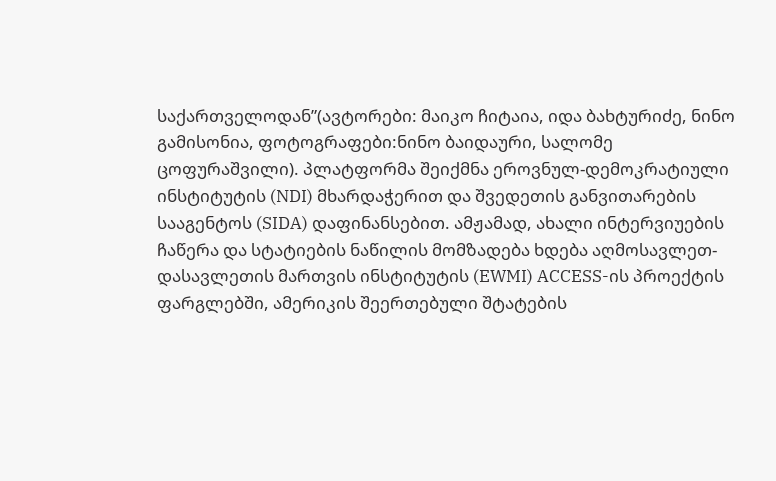საქართველოდან”(ავტორები: მაიკო ჩიტაია, იდა ბახტურიძე, ნინო გამისონია, ფოტოგრაფები:ნინო ბაიდაური, სალომე ცოფურაშვილი). პლატფორმა შეიქმნა ეროვნულ-დემოკრატიული ინსტიტუტის (NDI) მხარდაჭერით და შვედეთის განვითარების სააგენტოს (SIDA) დაფინანსებით. ამჟამად, ახალი ინტერვიუების ჩაწერა და სტატიების ნაწილის მომზადება ხდება აღმოსავლეთ-დასავლეთის მართვის ინსტიტუტის (EWMI) ACCESS-ის პროექტის ფარგლებში, ამერიკის შეერთებული შტატების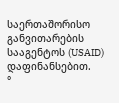საერთაშორისო განვითარების სააგენტოს (USAID) დაფინანსებით.
°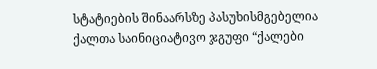სტატიების შინაარსზე პასუხისმგებელია ქალთა საინიციატივო ჯგუფი “ქალები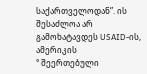საქართველოდან”. ის შესაძლოა არ გამოხატავდეს USAID-ის, ამერიკის
° შეერთებული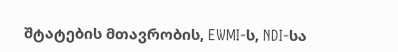შტატების მთავრობის, EWMI-ს, NDI-სა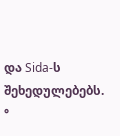და Sida-ს შეხედულებებს.
°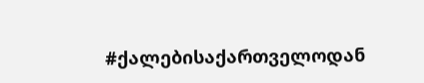#ქალებისაქართველოდან